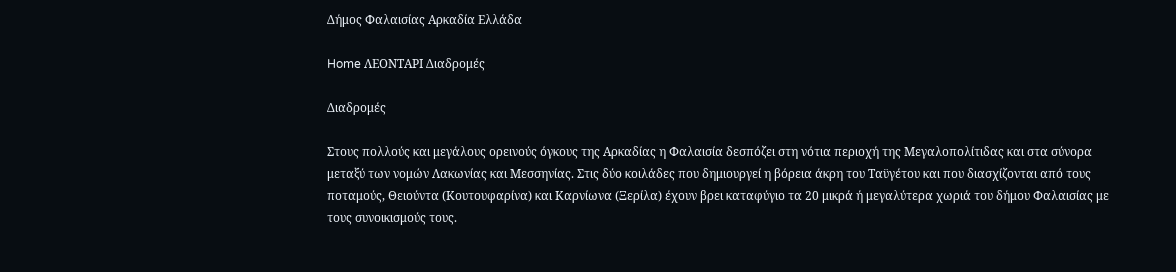Δήμος Φαλαισίας Αρκαδία Ελλάδα

Home ΛΕΟΝΤΑΡΙ Διαδρομές

Διαδρομές

Στους πολλούς και μεγάλους ορεινούς όγκους της Αρκαδίας η Φαλαισία δεσπόζει στη νότια περιοχή της Μεγαλοπολίτιδας και στα σύνορα μεταξύ των νομών Λακωνίας και Μεσσηνίας. Στις δύο κοιλάδες που δημιουργεί η βόρεια άκρη του Ταϋγέτου και που διασχίζονται από τους ποταμούς, Θειούντα (Κουτουφαρίνα) και Καρνίωνα (Ξερίλα) έχουν βρει καταφύγιο τα 20 μικρά ή μεγαλύτερα χωριά του δήμου Φαλαισίας με τους συνοικισμούς τους.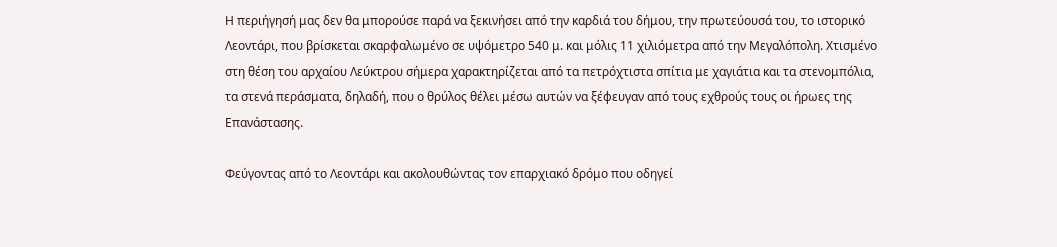Η περιήγησή μας δεν θα μπορούσε παρά να ξεκινήσει από την καρδιά του δήμου, την πρωτεύουσά του, το ιστορικό Λεοντάρι, που βρίσκεται σκαρφαλωμένο σε υψόμετρο 540 μ. και μόλις 11 χιλιόμετρα από την Μεγαλόπολη. Χτισμένο στη θέση του αρχαίου Λεύκτρου σήμερα χαρακτηρίζεται από τα πετρόχτιστα σπίτια με χαγιάτια και τα στενομπόλια, τα στενά περάσματα, δηλαδή, που ο θρύλος θέλει μέσω αυτών να ξέφευγαν από τους εχθρούς τους οι ήρωες της Επανάστασης.

Φεύγοντας από το Λεοντάρι και ακολουθώντας τον επαρχιακό δρόμο που οδηγεί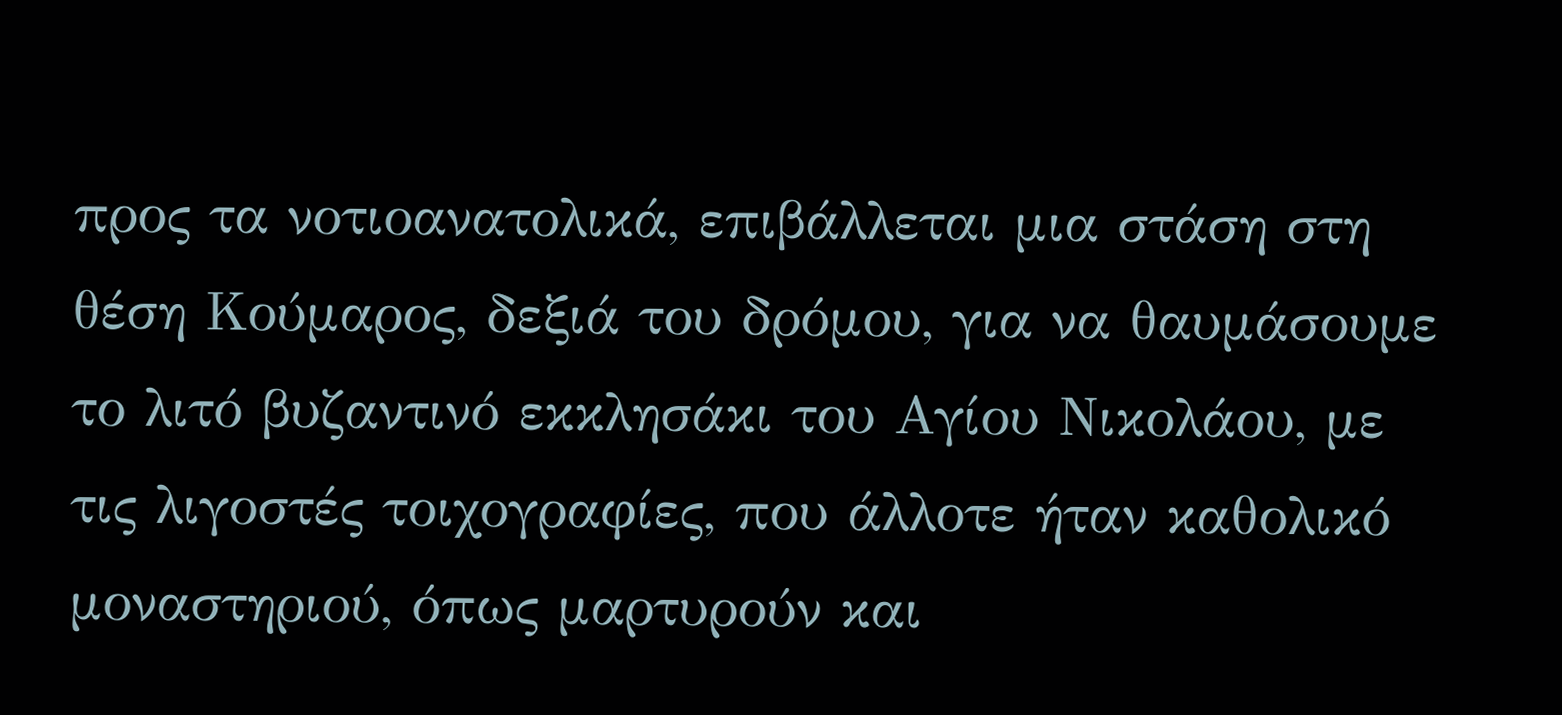προς τα νοτιοανατολικά, επιβάλλεται μια στάση στη θέση Κούμαρος, δεξιά του δρόμου, για να θαυμάσουμε το λιτό βυζαντινό εκκλησάκι του Αγίου Νικολάου, με τις λιγοστές τοιχογραφίες, που άλλοτε ήταν καθολικό μοναστηριού, όπως μαρτυρούν και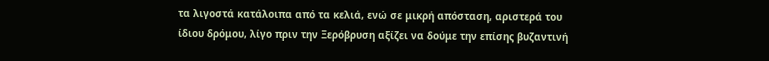τα λιγοστά κατάλοιπα από τα κελιά, ενώ σε μικρή απόσταση, αριστερά του ίδιου δρόμου, λίγο πριν την Ξερόβρυση αξίζει να δούμε την επίσης βυζαντινή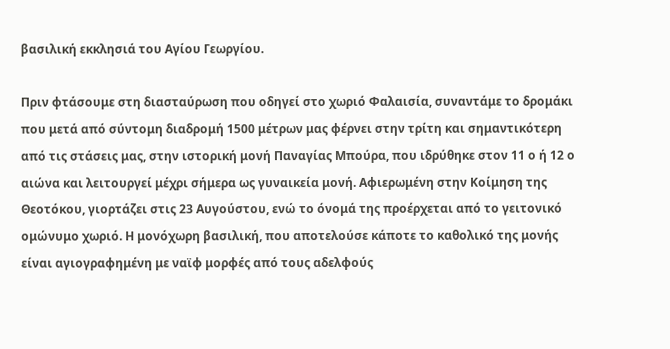βασιλική εκκλησιά του Αγίου Γεωργίου.

Πριν φτάσουμε στη διασταύρωση που οδηγεί στο χωριό Φαλαισία, συναντάμε το δρομάκι που μετά από σύντομη διαδρομή 1500 μέτρων μας φέρνει στην τρίτη και σημαντικότερη από τις στάσεις μας, στην ιστορική μονή Παναγίας Μπούρα, που ιδρύθηκε στον 11 ο ή 12 ο αιώνα και λειτουργεί μέχρι σήμερα ως γυναικεία μονή. Αφιερωμένη στην Κοίμηση της Θεοτόκου, γιορτάζει στις 23 Αυγούστου, ενώ το όνομά της προέρχεται από το γειτονικό ομώνυμο χωριό. Η μονόχωρη βασιλική, που αποτελούσε κάποτε το καθολικό της μονής είναι αγιογραφημένη με ναϊφ μορφές από τους αδελφούς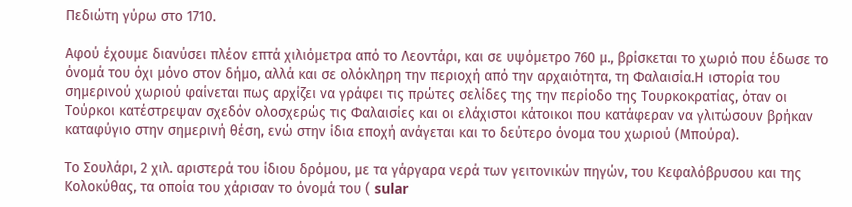Πεδιώτη γύρω στο 1710.

Αφού έχουμε διανύσει πλέον επτά χιλιόμετρα από το Λεοντάρι, και σε υψόμετρο 760 μ., βρίσκεται το χωριό που έδωσε το όνομά του όχι μόνο στον δήμο, αλλά και σε ολόκληρη την περιοχή από την αρχαιότητα, τη Φαλαισία.Η ιστορία του σημερινού χωριού φαίνεται πως αρχίζει να γράφει τις πρώτες σελίδες της την περίοδο της Τουρκοκρατίας, όταν οι Τούρκοι κατέστρεψαν σχεδόν ολοσχερώς τις Φαλαισίες και οι ελάχιστοι κάτοικοι που κατάφεραν να γλιτώσουν βρήκαν καταφύγιο στην σημερινή θέση, ενώ στην ίδια εποχή ανάγεται και το δεύτερο όνομα του χωριού (Μπούρα).

Το Σουλάρι, 2 χιλ. αριστερά του ίδιου δρόμου, με τα γάργαρα νερά των γειτονικών πηγών, του Κεφαλόβρυσου και της Κολοκύθας, τα οποία του χάρισαν το όνομά του ( sular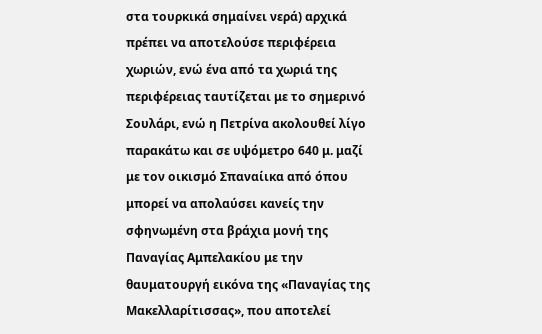στα τουρκικά σημαίνει νερά) αρχικά πρέπει να αποτελούσε περιφέρεια χωριών, ενώ ένα από τα χωριά της περιφέρειας ταυτίζεται με το σημερινό Σουλάρι, ενώ η Πετρίνα ακολουθεί λίγο παρακάτω και σε υψόμετρο 640 μ. μαζί με τον οικισμό Σπαναίικα από όπου μπορεί να απολαύσει κανείς την σφηνωμένη στα βράχια μονή της Παναγίας Αμπελακίου με την θαυματουργή εικόνα της «Παναγίας της Μακελλαρίτισσας», που αποτελεί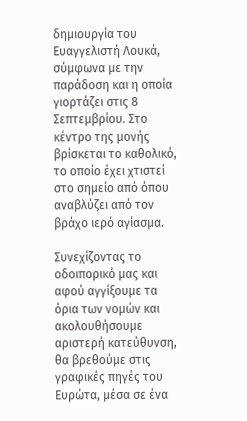δημιουργία του Ευαγγελιστή Λουκά, σύμφωνα με την παράδοση και η οποία γιορτάζει στις 8 Σεπτεμβρίου. Στο κέντρο της μονής βρίσκεται το καθολικό, το οποίο έχει χτιστεί στο σημείο από όπου αναβλύζει από τον βράχο ιερό αγίασμα.

Συνεχίζοντας το οδοιπορικό μας και αφού αγγίξουμε τα όρια των νομών και ακολουθήσουμε αριστερή κατεύθυνση, θα βρεθούμε στις γραφικές πηγές του Ευρώτα, μέσα σε ένα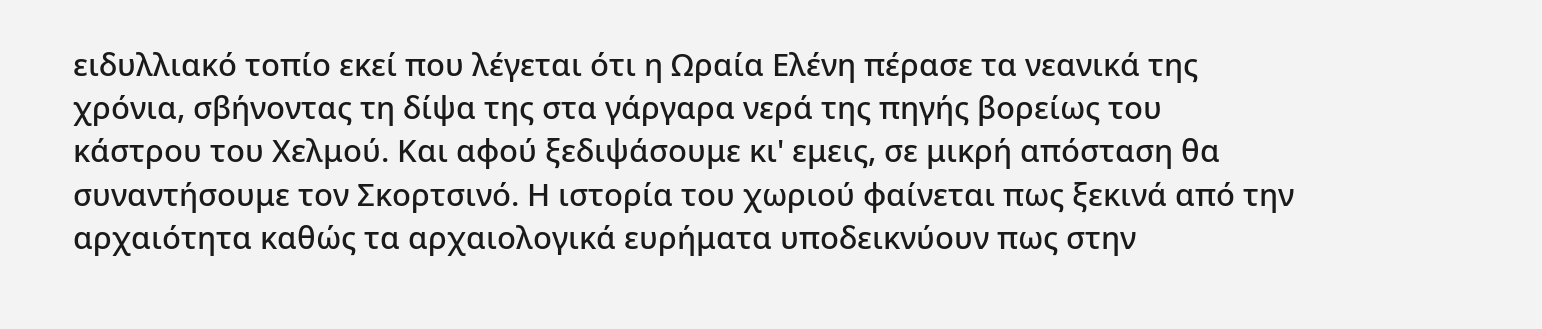ειδυλλιακό τοπίο εκεί που λέγεται ότι η Ωραία Ελένη πέρασε τα νεανικά της χρόνια, σβήνοντας τη δίψα της στα γάργαρα νερά της πηγής βορείως του κάστρου του Χελμού. Και αφού ξεδιψάσουμε κι' εμεις, σε μικρή απόσταση θα συναντήσουμε τον Σκορτσινό. Η ιστορία του χωριού φαίνεται πως ξεκινά από την αρχαιότητα καθώς τα αρχαιολογικά ευρήματα υποδεικνύουν πως στην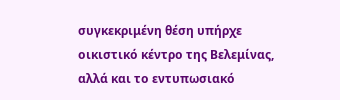συγκεκριμένη θέση υπήρχε οικιστικό κέντρο της Βελεμίνας, αλλά και το εντυπωσιακό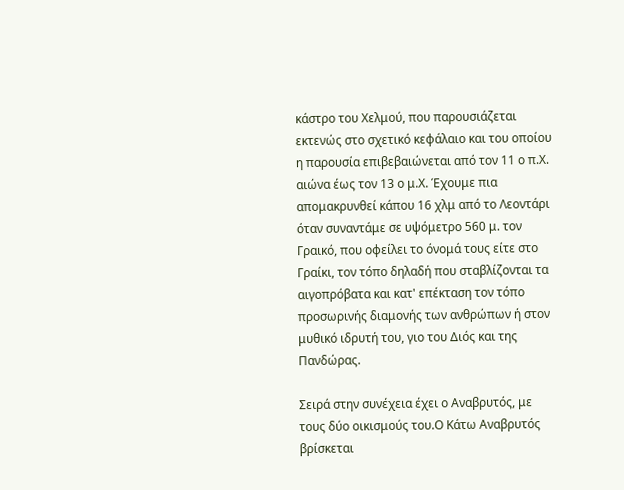κάστρο του Χελμού, που παρουσιάζεται εκτενώς στο σχετικό κεφάλαιο και του οποίου η παρουσία επιβεβαιώνεται από τον 11 ο π.Χ. αιώνα έως τον 13 ο μ.Χ. Έχουμε πια απομακρυνθεί κάπου 16 χλμ από το Λεοντάρι όταν συναντάμε σε υψόμετρο 560 μ. τον Γραικό, που οφείλει το όνομά τους είτε στο Γραίκι, τον τόπο δηλαδή που σταβλίζονται τα αιγοπρόβατα και κατ' επέκταση τον τόπο προσωρινής διαμονής των ανθρώπων ή στον μυθικό ιδρυτή του, γιο του Διός και της Πανδώρας.

Σειρά στην συνέχεια έχει ο Αναβρυτός, με τους δύο οικισμούς του.Ο Κάτω Αναβρυτός βρίσκεται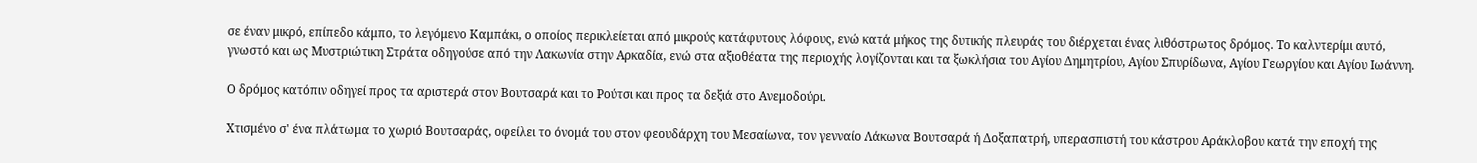σε έναν μικρό, επίπεδο κάμπο, το λεγόμενο Καμπάκι, ο οποίος περικλείεται από μικρούς κατάφυτους λόφους, ενώ κατά μήκος της δυτικής πλευράς του διέρχεται ένας λιθόστρωτος δρόμος. Το καλντερίμι αυτό, γνωστό και ως Μυστριώτικη Στράτα οδηγούσε από την Λακωνία στην Αρκαδία, ενώ στα αξιοθέατα της περιοχής λογίζονται και τα ξωκλήσια του Αγίου Δημητρίου, Αγίου Σπυρίδωνα, Αγίου Γεωργίου και Αγίου Ιωάννη.

Ο δρόμος κατόπιν οδηγεί προς τα αριστερά στον Βουτσαρά και το Ρούτσι και προς τα δεξιά στο Ανεμοδούρι.

Χτισμένο σ' ένα πλάτωμα το χωριό Βουτσαράς, οφείλει το όνομά του στον φεουδάρχη του Μεσαίωνα, τον γενναίο Λάκωνα Βουτσαρά ή Δοξαπατρή, υπερασπιστή του κάστρου Αράκλοβου κατά την εποχή της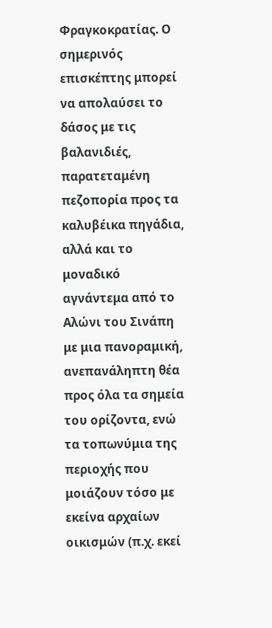Φραγκοκρατίας. Ο σημερινός επισκέπτης μπορεί να απολαύσει το δάσος με τις βαλανιδιές, παρατεταμένη πεζοπορία προς τα καλυβέικα πηγάδια, αλλά και το μοναδικό αγνάντεμα από το Αλώνι του Σινάπη με μια πανοραμική, ανεπανάληπτη θέα προς όλα τα σημεία του ορίζοντα, ενώ τα τοπωνύμια της περιοχής που μοιάζουν τόσο με εκείνα αρχαίων οικισμών (π.χ. εκεί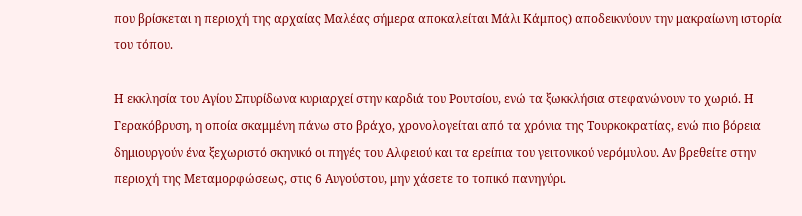που βρίσκεται η περιοχή της αρχαίας Μαλέας σήμερα αποκαλείται Μάλι Κάμπος) αποδεικνύουν την μακραίωνη ιστορία του τόπου.

Η εκκλησία του Αγίου Σπυρίδωνα κυριαρχεί στην καρδιά του Ρουτσίου, ενώ τα ξωκκλήσια στεφανώνουν το χωριό. Η Γερακόβρυση, η οποία σκαμμένη πάνω στο βράχο, χρονολογείται από τα χρόνια της Τουρκοκρατίας, ενώ πιο βόρεια δημιουργούν ένα ξεχωριστό σκηνικό οι πηγές του Αλφειού και τα ερείπια του γειτονικού νερόμυλου. Αν βρεθείτε στην περιοχή της Μεταμορφώσεως, στις 6 Αυγούστου, μην χάσετε το τοπικό πανηγύρι.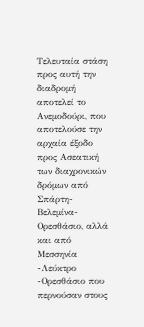Τελευταία στάση προς αυτή την διαδρομή αποτελεί το Ανεμοδούρι, που αποτελούσε την αρχαία έξοδο προς Ασεατική των διαχρονικών δρόμων από Σπάρτη- Βελεμίνα- Ορεσθάσιο, αλλά και από Μεσσηνία -Λεύκτρο -Ορεσθάσιο που περνούσαν στους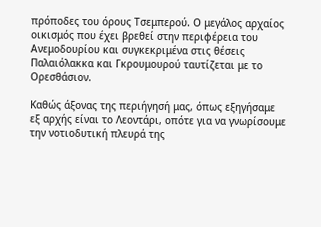πρόποδες του όρους Τσεμπερού. Ο μεγάλος αρχαίος οικισμός που έχει βρεθεί στην περιφέρεια του Ανεμοδουρίου και συγκεκριμένα στις θέσεις Παλαιόλακκα και Γκρουμουρού ταυτίζεται με το Ορεσθάσιον.

Καθώς άξονας της περιήγησή μας, όπως εξηγήσαμε εξ αρχής είναι το Λεοντάρι, οπότε για να γνωρίσουμε την νοτιοδυτική πλευρά της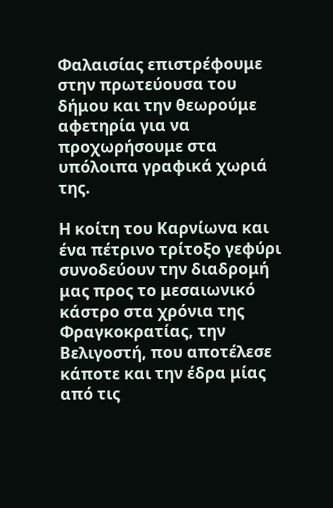Φαλαισίας επιστρέφουμε στην πρωτεύουσα του δήμου και την θεωρούμε αφετηρία για να προχωρήσουμε στα υπόλοιπα γραφικά χωριά της.

Η κοίτη του Καρνίωνα και ένα πέτρινο τρίτοξο γεφύρι συνοδεύουν την διαδρομή μας προς το μεσαιωνικό κάστρο στα χρόνια της Φραγκοκρατίας, την Βελιγοστή, που αποτέλεσε κάποτε και την έδρα μίας από τις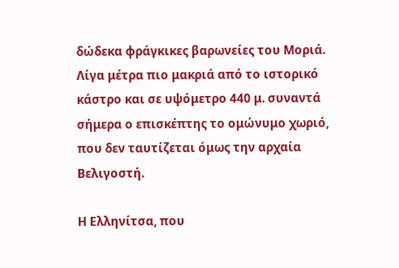δώδεκα φράγκικες βαρωνείες του Μοριά. Λίγα μέτρα πιο μακριά από το ιστορικό κάστρο και σε υψόμετρο 440 μ. συναντά σήμερα ο επισκέπτης το ομώνυμο χωριό, που δεν ταυτίζεται όμως την αρχαία Βελιγοστή.

Η Ελληνίτσα, που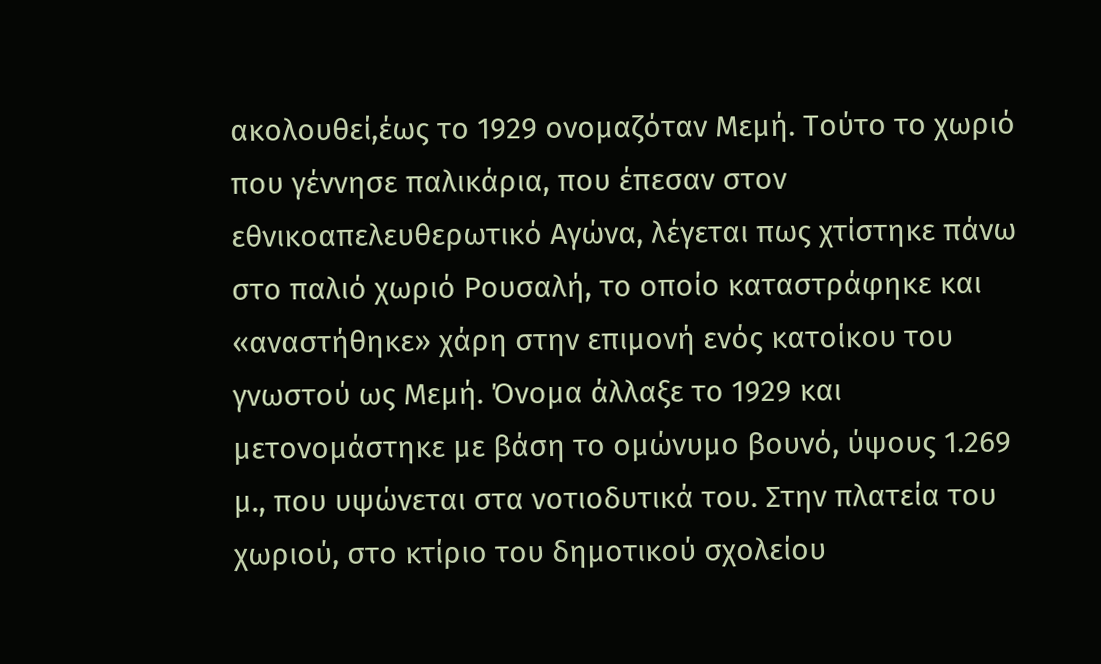ακολουθεί,έως το 1929 ονομαζόταν Μεμή. Τούτο το χωριό που γέννησε παλικάρια, που έπεσαν στον εθνικοαπελευθερωτικό Αγώνα, λέγεται πως χτίστηκε πάνω στο παλιό χωριό Ρουσαλή, το οποίο καταστράφηκε και «αναστήθηκε» χάρη στην επιμονή ενός κατοίκου του γνωστού ως Μεμή. Όνομα άλλαξε το 1929 και μετονομάστηκε με βάση το ομώνυμο βουνό, ύψους 1.269 μ., που υψώνεται στα νοτιοδυτικά του. Στην πλατεία του χωριού, στο κτίριο του δημοτικού σχολείου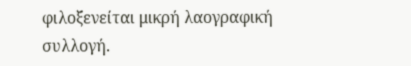φιλοξενείται μικρή λαογραφική συλλογή.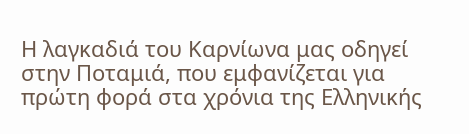Η λαγκαδιά του Καρνίωνα μας οδηγεί στην Ποταμιά, που εμφανίζεται για πρώτη φορά στα χρόνια της Ελληνικής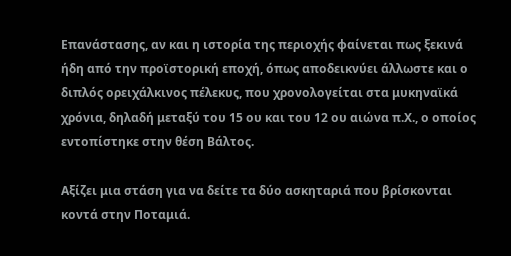Επανάστασης, αν και η ιστορία της περιοχής φαίνεται πως ξεκινά ήδη από την προϊστορική εποχή, όπως αποδεικνύει άλλωστε και ο διπλός ορειχάλκινος πέλεκυς, που χρονολογείται στα μυκηναϊκά χρόνια, δηλαδή μεταξύ του 15 ου και του 12 ου αιώνα π.Χ., ο οποίος εντοπίστηκε στην θέση Βάλτος.

Αξίζει μια στάση για να δείτε τα δύο ασκηταριά που βρίσκονται κοντά στην Ποταμιά.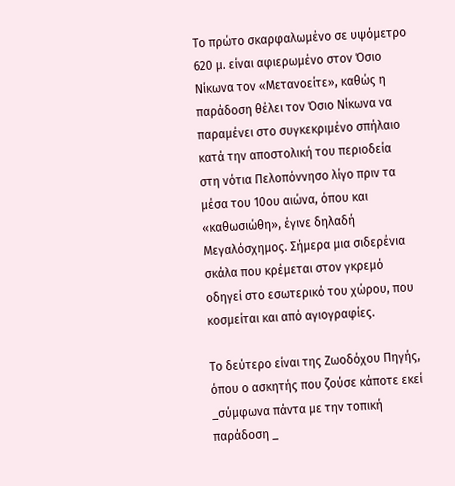Το πρώτο σκαρφαλωμένο σε υψόμετρο 620 μ. είναι αφιερωμένο στον Όσιο Νίκωνα τον «Μετανοείτε», καθώς η παράδοση θέλει τον Όσιο Νίκωνα να παραμένει στο συγκεκριμένο σπήλαιο κατά την αποστολική του περιοδεία στη νότια Πελοπόννησο λίγο πριν τα μέσα του 10ου αιώνα, όπου και «καθωσιώθη», έγινε δηλαδή Μεγαλόσχημος. Σήμερα μια σιδερένια σκάλα που κρέμεται στον γκρεμό οδηγεί στο εσωτερικό του χώρου, που κοσμείται και από αγιογραφίες.

Το δεύτερο είναι της Ζωοδόχου Πηγής, όπου ο ασκητής που ζούσε κάποτε εκεί _σύμφωνα πάντα με την τοπική παράδοση _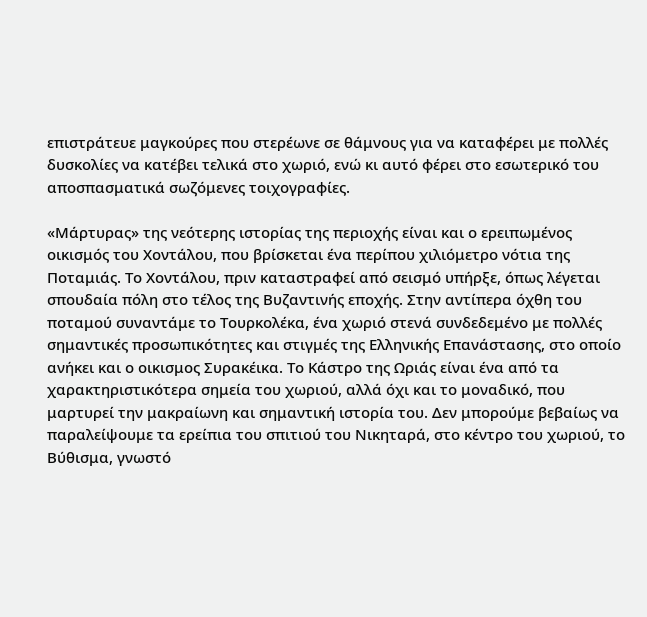επιστράτευε μαγκούρες που στερέωνε σε θάμνους για να καταφέρει με πολλές δυσκολίες να κατέβει τελικά στο χωριό, ενώ κι αυτό φέρει στο εσωτερικό του αποσπασματικά σωζόμενες τοιχογραφίες.

«Μάρτυρας» της νεότερης ιστορίας της περιοχής είναι και ο ερειπωμένος οικισμός του Χοντάλου, που βρίσκεται ένα περίπου χιλιόμετρο νότια της Ποταμιάς. Το Χοντάλου, πριν καταστραφεί από σεισμό υπήρξε, όπως λέγεται σπουδαία πόλη στο τέλος της Βυζαντινής εποχής. Στην αντίπερα όχθη του ποταμού συναντάμε το Τουρκολέκα, ένα χωριό στενά συνδεδεμένο με πολλές σημαντικές προσωπικότητες και στιγμές της Ελληνικής Επανάστασης, στο οποίο ανήκει και ο οικισμος Συρακέικα. Το Κάστρο της Ωριάς είναι ένα από τα χαρακτηριστικότερα σημεία του χωριού, αλλά όχι και το μοναδικό, που μαρτυρεί την μακραίωνη και σημαντική ιστορία του. Δεν μπορούμε βεβαίως να παραλείψουμε τα ερείπια του σπιτιού του Νικηταρά, στο κέντρο του χωριού, το Βύθισμα, γνωστό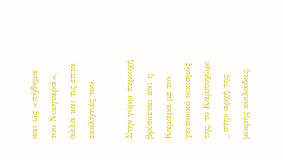και ως «πήδημα του Νικηταρά», αλλά και τις επτά εκκλησιές του.

Στην γύρω περιοχή βρίσκεται και η Καμάρα με τον γειτονικό οικισμός της, το Καμποχώρι _ στην αρχή της μικρής κοιλάδας,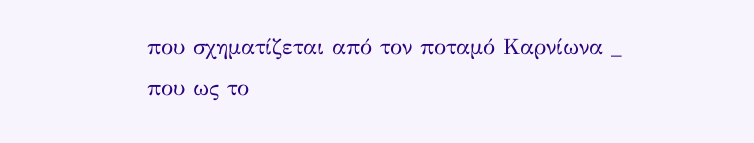που σχηματίζεται από τον ποταμό Καρνίωνα _ που ως το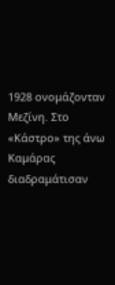1928 ονομάζονταν Μεζίνη. Στο «Κάστρο» της άνω Καμάρας διαδραμάτισαν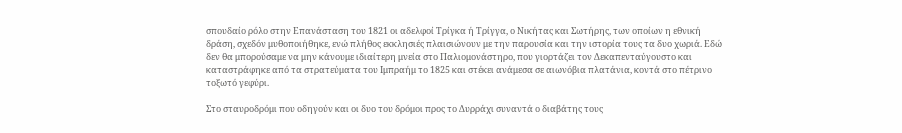σπουδαίο ρόλο στην Επανάσταση του 1821 οι αδελφοί Τρίγκα ή Τρίγγα, ο Νικήτας και Σωτήρης, των οποίων η εθνική δράση, σχεδόν μυθοποιήθηκε, ενώ πλήθος εκκλησιές πλαισιώνουν με την παρουσία και την ιστορία τους τα δυο χωριά. Εδώ δεν θα μπορούσαμε να μην κάνουμε ιδιαίτερη μνεία στο Παλιομονάστηρο, που γιορτάζει τον Δεκαπενταύγουστο και καταστράφηκε από τα στρατεύματα του Ιμπραήμ το 1825 και στέκει ανάμεσα σε αιωνόβια πλατάνια, κοντά στο πέτρινο τοξωτό γεφύρι.

Στο σταυροδρόμι που οδηγούν και οι δυο του δρόμοι προς το Δυρράχι συναντά ο διαβάτης τους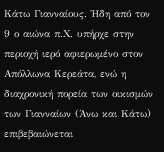Κάτω Γιανναίους. Ήδη από τον 9 ο αιώνα π.Χ. υπήρχε στην περιοχή ιερό αφιερωμένο στον Απόλλωνα Κερεάτα, ενώ η διαχρονική πορεία των οικισμών των Γιανναίων (Άνω και Κάτω) επιβεβαιώνεται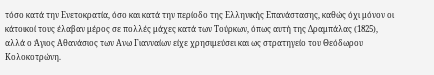τόσο κατά την Ενετοκρατία, όσο και κατά την περίοδο της Ελληνικής Επανάστασης, καθώς όχι μόνον οι κάτοικοί τους έλαβαν μέρος σε πολλές μάχες κατά των Τούρκων, όπως αυτή της Δραμπάλας (1825), αλλά ο Άγιος Αθανάσιος των Ανω Γιανναίων είχε χρησιμεύσει και ως στρατηγείο του Θεόδωρου Κολοκοτρώνη.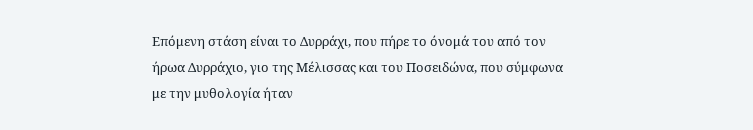Επόμενη στάση είναι το Δυρράχι, που πήρε το όνομά του από τον ήρωα Δυρράχιο, γιο της Μέλισσας και του Ποσειδώνα, που σύμφωνα με την μυθολογία ήταν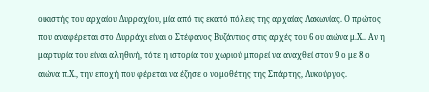οικιστής του αρχαίου Δυρραχίου, μία από τις εκατό πόλεις της αρχαίας Λακωνίας. Ο πρώτος που αναφέρεται στο Δυρράχι είναι ο Στέφανος Βυζάντιος στις αρχές του 6 ου αιώνα μ.Χ.. Αν η μαρτυρία του είναι αληθινή, τότε η ιστορία του χωριού μπορεί να αναχθεί στον 9 ο με 8 ο αιώνα π.Χ., την εποχή που φέρεται να έζησε ο νομοθέτης της Σπάρτης, Λυκούργος.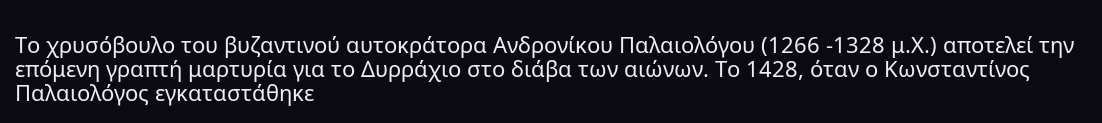Το χρυσόβουλο του βυζαντινού αυτοκράτορα Ανδρονίκου Παλαιολόγου (1266 -1328 μ.Χ.) αποτελεί την επόμενη γραπτή μαρτυρία για το Δυρράχιο στο διάβα των αιώνων. Το 1428, όταν ο Κωνσταντίνος Παλαιολόγος εγκαταστάθηκε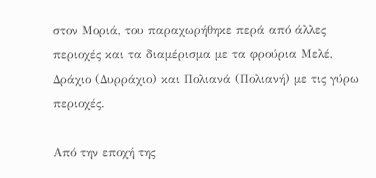στον Μοριά, του παραχωρήθηκε περά από άλλες περιοχές και τα διαμέρισμα με τα φρούρια Μελέ, Δράχιο (Δυρράχιο) και Πολιανά (Πολιανή) με τις γύρω περιοχές.

Από την εποχή της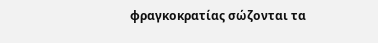φραγκοκρατίας σώζονται τα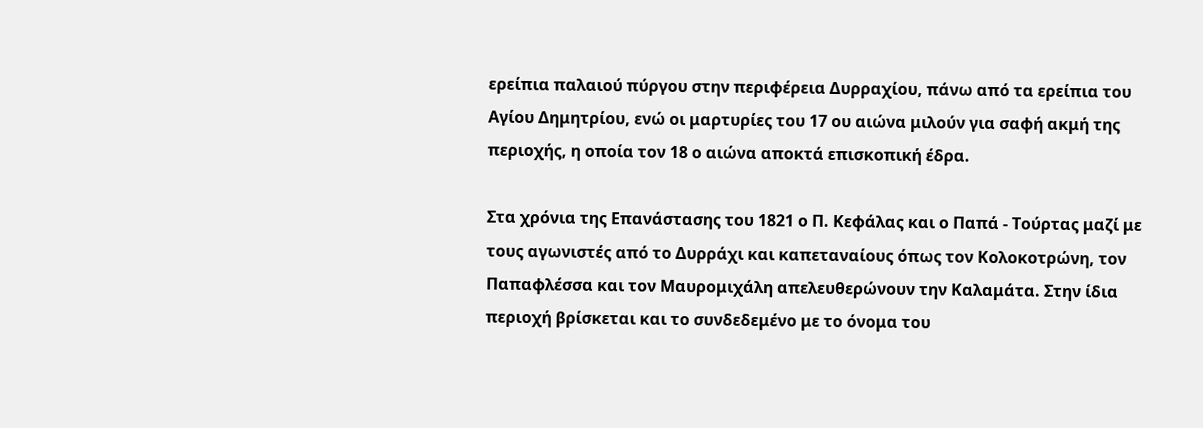ερείπια παλαιού πύργου στην περιφέρεια Δυρραχίου, πάνω από τα ερείπια του Αγίου Δημητρίου, ενώ οι μαρτυρίες του 17 ου αιώνα μιλούν για σαφή ακμή της περιοχής, η οποία τον 18 ο αιώνα αποκτά επισκοπική έδρα.

Στα χρόνια της Επανάστασης του 1821 ο Π. Κεφάλας και ο Παπά - Τούρτας μαζί με τους αγωνιστές από το Δυρράχι και καπεταναίους όπως τον Κολοκοτρώνη, τον Παπαφλέσσα και τον Μαυρομιχάλη απελευθερώνουν την Καλαμάτα. Στην ίδια περιοχή βρίσκεται και το συνδεδεμένο με το όνομα του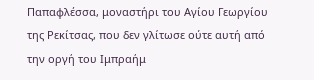Παπαφλέσσα, μοναστήρι του Αγίου Γεωργίου της Ρεκίτσας, που δεν γλίτωσε ούτε αυτή από την οργή του Ιμπραήμ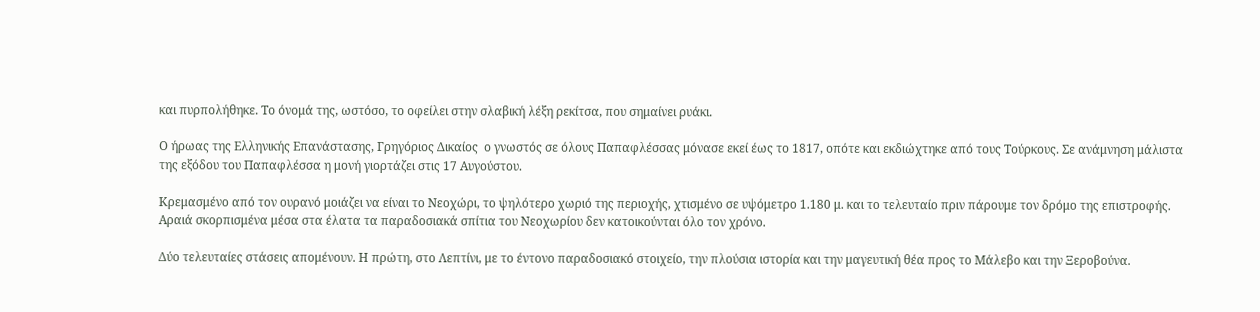και πυρπολήθηκε. Το όνομά της, ωστόσο, το οφείλει στην σλαβική λέξη ρεκίτσα, που σημαίνει ρυάκι.

Ο ήρωας της Ελληνικής Επανάστασης, Γρηγόριος Δικαίος  ο γνωστός σε όλους Παπαφλέσσας μόνασε εκεί έως το 1817, οπότε και εκδιώχτηκε από τους Τούρκους. Σε ανάμνηση μάλιστα της εξόδου του Παπαφλέσσα η μονή γιορτάζει στις 17 Αυγούστου.

Κρεμασμένο από τον ουρανό μοιάζει να είναι το Νεοχώρι, το ψηλότερο χωριό της περιοχής, χτισμένο σε υψόμετρο 1.180 μ. και το τελευταίο πριν πάρουμε τον δρόμο της επιστροφής. Αραιά σκορπισμένα μέσα στα έλατα τα παραδοσιακά σπίτια του Νεοχωρίου δεν κατοικούνται όλο τον χρόνο.

Δύο τελευταίες στάσεις απομένουν. Η πρώτη, στο Λεπτίνι, με το έντονο παραδοσιακό στοιχείο, την πλούσια ιστορία και την μαγευτική θέα προς το Μάλεβο και την Ξεροβούνα.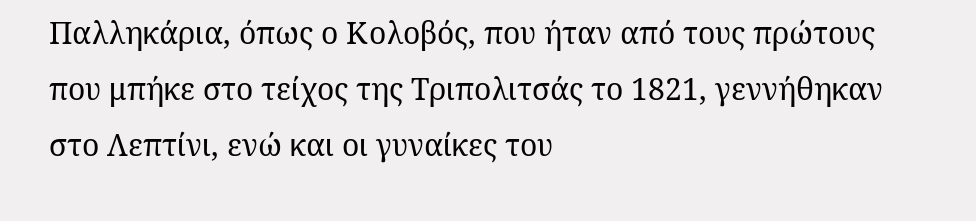Παλληκάρια, όπως ο Κολοβός, που ήταν από τους πρώτους που μπήκε στο τείχος της Τριπολιτσάς το 1821, γεννήθηκαν στο Λεπτίνι, ενώ και οι γυναίκες του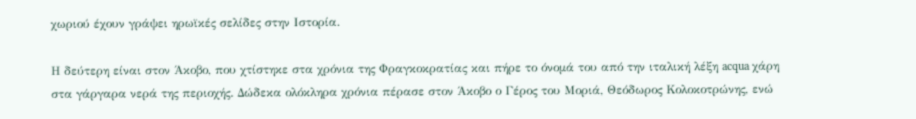χωριού έχουν γράψει ηρωϊκές σελίδες στην Ιστορία.

Η δεύτερη είναι στον Άκοβο, που χτίστηκε στα χρόνια της Φραγκοκρατίας και πήρε το όνομά του από την ιταλική λέξη acqua χάρη στα γάργαρα νερά της περιοχής. Δώδεκα ολόκληρα χρόνια πέρασε στον Άκοβο ο Γέρος του Μοριά, Θεόδωρος Κολοκοτρώνης, ενώ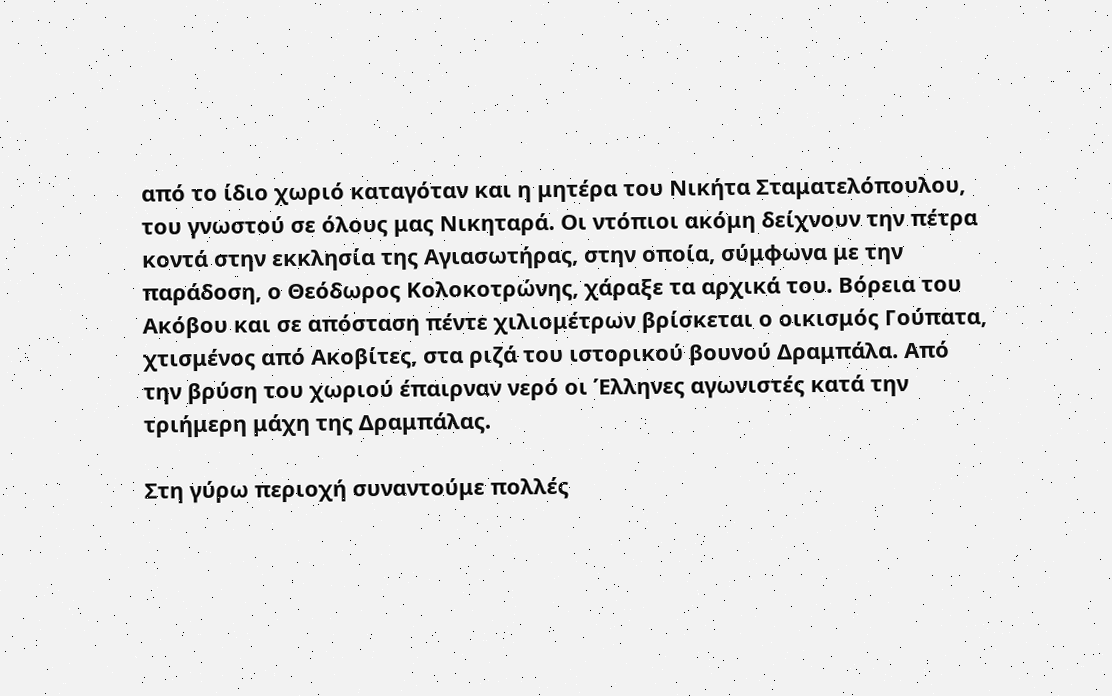από το ίδιο χωριό καταγόταν και η μητέρα του Νικήτα Σταματελόπουλου, του γνωστού σε όλους μας Νικηταρά. Οι ντόπιοι ακόμη δείχνουν την πέτρα κοντά στην εκκλησία της Αγιασωτήρας, στην οποία, σύμφωνα με την παράδοση, ο Θεόδωρος Κολοκοτρώνης, χάραξε τα αρχικά του. Βόρεια του Ακόβου και σε απόσταση πέντε χιλιομέτρων βρίσκεται ο οικισμός Γούπατα, χτισμένος από Ακοβίτες, στα ριζά του ιστορικού βουνού Δραμπάλα. Από την βρύση του χωριού έπαιρναν νερό οι Έλληνες αγωνιστές κατά την τριήμερη μάχη της Δραμπάλας.

Στη γύρω περιοχή συναντούμε πολλές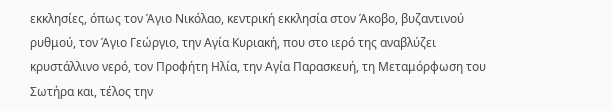εκκλησίες, όπως τον Άγιο Νικόλαο, κεντρική εκκλησία στον Άκοβο, βυζαντινού ρυθμού, τον Άγιο Γεώργιο, την Αγία Κυριακή, που στο ιερό της αναβλύζει κρυστάλλινο νερό, τον Προφήτη Ηλία, την Αγία Παρασκευή, τη Μεταμόρφωση του Σωτήρα και, τέλος την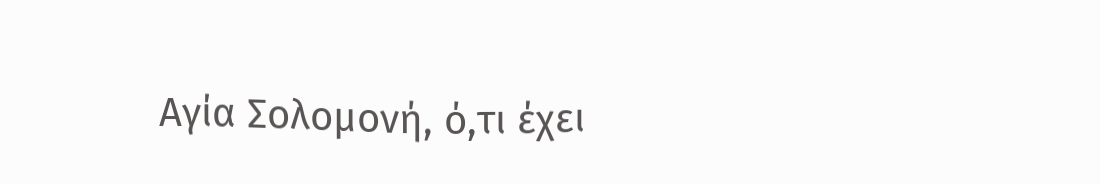Αγία Σολομονή, ό,τι έχει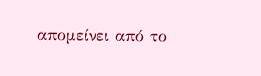απομείνει από το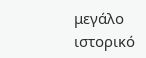μεγάλο ιστορικό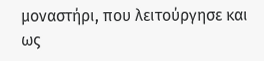μοναστήρι, που λειτούργησε και ως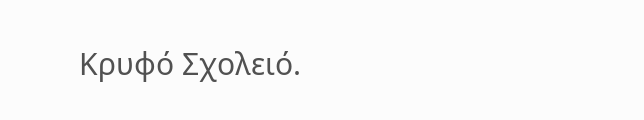Κρυφό Σχολειό.